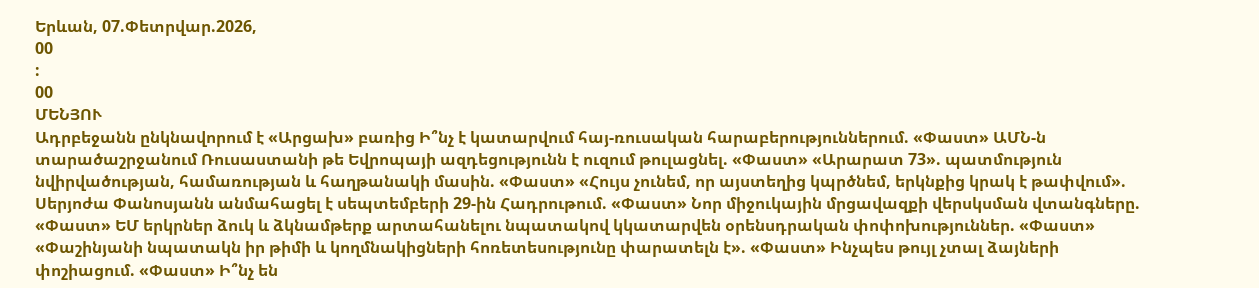Երևան, 07.Փետրվար.2026,
00
:
00
ՄԵՆՅՈՒ
Ադրբեջանն ընկնավորում է «Արցախ» բառից Ի՞նչ է կատարվում հայ-ռուսական հարաբերություններում. «Փաստ» ԱՄՆ-ն տարածաշրջանում Ռուսաստանի թե Եվրոպայի ազդեցությունն է ուզում թուլացնել. «Փաստ» «Արարատ 73». պատմություն նվիրվածության, համառության և հաղթանակի մասին. «Փաստ» «Հույս չունեմ, որ այստեղից կպրծնեմ, երկնքից կրակ է թափվում». Սերյոժա Փանոսյանն անմահացել է սեպտեմբերի 29-ին Հադրութում. «Փաստ» Նոր միջուկային մրցավազքի վերսկսման վտանգները. «Փաստ» ԵՄ երկրներ ձուկ և ձկնամթերք արտահանելու նպատակով կկատարվեն օրենսդրական փոփոխություններ. «Փաստ» «Փաշինյանի նպատակն իր թիմի և կողմնակիցների հոռետեսությունը փարատելն է». «Փաստ» Ինչպես թույլ չտալ ձայների փոշիացում. «Փաստ» Ի՞նչ են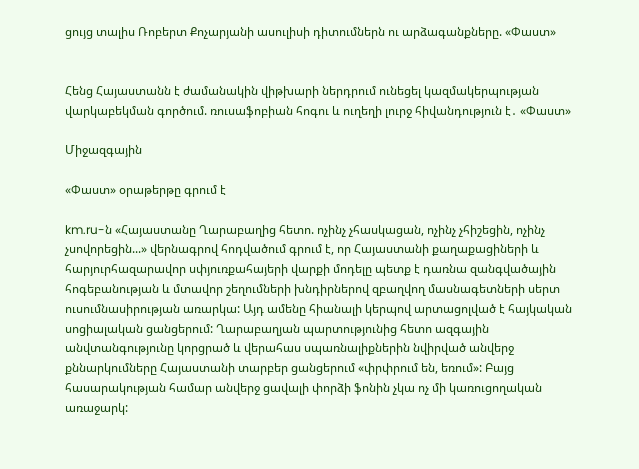ցույց տալիս Ռոբերտ Քոչարյանի ասուլիսի դիտումներն ու արձագանքները. «Փաստ»


Հենց Հայաստանն է ժամանակին վիթխարի ներդրում ունեցել կազմակերպության վարկաբեկման գործում. ռուսաֆոբիան հոգու և ուղեղի լուրջ հիվանդություն է․ «Փաստ»

Միջազգային

«Փաստ» օրաթերթը գրում է

km.ru-ն «Հայաստանը Ղարաբաղից հետո. ոչինչ չհասկացան, ոչինչ չհիշեցին, ոչինչ չսովորեցին...» վերնագրով հոդվածում գրում է, որ Հայաստանի քաղաքացիների և հարյուրհազարավոր սփյուռքահայերի վարքի մոդելը պետք է դառնա զանգվածային հոգեբանության և մտավոր շեղումների խնդիրներով զբաղվող մասնագետների սերտ ուսումնասիրության առարկա: Այդ ամենը հիանալի կերպով արտացոլված է հայկական սոցիալական ցանցերում: Ղարաբաղյան պարտությունից հետո ազգային անվտանգությունը կորցրած և վերահաս սպառնալիքներին նվիրված անվերջ քննարկումները Հայաստանի տարբեր ցանցերում «փրփրում են, եռում»: Բայց հասարակության համար անվերջ ցավալի փորձի ֆոնին չկա ոչ մի կառուցողական առաջարկ: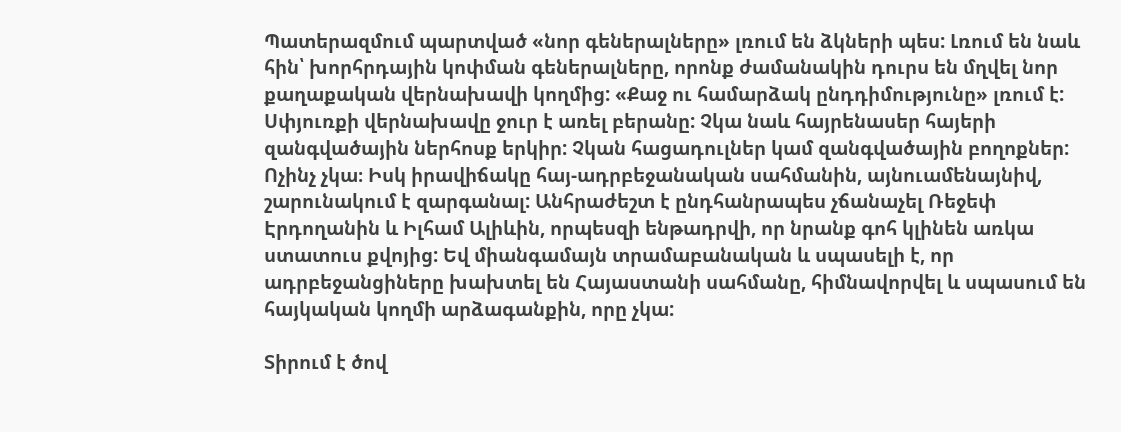Պատերազմում պարտված «նոր գեներալները» լռում են ձկների պես: Լռում են նաև հին՝ խորհրդային կոփման գեներալները, որոնք ժամանակին դուրս են մղվել նոր քաղաքական վերնախավի կողմից: «Քաջ ու համարձակ ընդդիմությունը» լռում է: Սփյուռքի վերնախավը ջուր է առել բերանը: Չկա նաև հայրենասեր հայերի զանգվածային ներհոսք երկիր: Չկան հացադուլներ կամ զանգվածային բողոքներ: Ոչինչ չկա։ Իսկ իրավիճակը հայ-ադրբեջանական սահմանին, այնուամենայնիվ, շարունակում է զարգանալ: Անհրաժեշտ է ընդհանրապես չճանաչել Ռեջեփ Էրդողանին և Իլհամ Ալիևին, որպեսզի ենթադրվի, որ նրանք գոհ կլինեն առկա ստատուս քվոյից: Եվ միանգամայն տրամաբանական և սպասելի է, որ ադրբեջանցիները խախտել են Հայաստանի սահմանը, հիմնավորվել և սպասում են հայկական կողմի արձագանքին, որը չկա:

Տիրում է ծով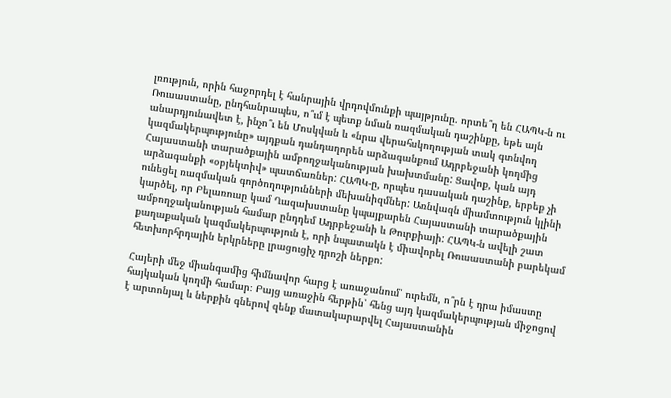լռություն, որին հաջորդել է հանրային վրդովմունքի պայթյունը. որտե՞ղ են ՀԱՊԿ-ն ու Ռուսաստանը, ընդհանրապես, ո՞ւմ է պետք նման ռազմական դաշինքը, եթե այն անարդյունավետ է, ինչո՞ւ են Մոսկվան և «նրա վերահսկողության տակ գտնվող կազմակերպությունը» այդքան դանդաղորեն արձագանքում Ադրբեջանի կողմից Հայաստանի տարածքային ամբողջականության խախտմանը: Ցավոք, կան այդ արձագանքի «օբյեկտիվ» պատճառներ: ՀԱՊԿ-ը, որպես դասական դաշինք, երբեք չի ունեցել ռազմական գործողությունների մեխանիզմներ: Առնվազն միամտություն կլինի կարծել, որ Բելառուսը կամ Ղազախստանը կպայքարեն Հայաստանի տարածքային ամբողջականության համար ընդդեմ Ադրբեջանի և Թուրքիայի: ՀԱՊԿ-ն ավելի շատ քաղաքական կազմակերպություն է, որի նպատակն է միավորել Ռուսաստանի բարեկամ հետխորհրդային երկրները լրացուցիչ դրոշի ներքո:

Հայերի մեջ միանգամից հիմնավոր հարց է առաջանում՝ ուրեմն, ո՞րն է դրա իմաստը հայկական կողմի համար։ Բայց առաջին հերթին՝ հենց այդ կազմակերպության միջոցով է արտոնյալ և ներքին գներով զենք մատակարարվել Հայաստանին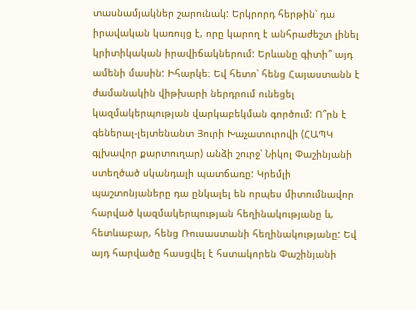տասնամյակներ շարունակ: Երկրորդ հերթին՝ դա իրավական կառույց է, որը կարող է անհրաժեշտ լինել կրիտիկական իրավիճակներում: Երևանը գիտի՞ այդ ամենի մասին: Իհարկե։ Եվ հետո՝ հենց Հայաստանն է ժամանակին վիթխարի ներդրում ունեցել կազմակերպության վարկաբեկման գործում: Ո՞րն է գեներալ-լեյտենանտ Յուրի Խաչատուրովի (ՀԱՊԿ գլխավոր քարտուղար) անձի շուրջ՝ Նիկոլ Փաշինյանի ստեղծած սկանդալի պատճառը: Կրեմլի պաշտոնյաները դա ընկալել են որպես միտումնավոր հարված կազմակերպության հեղինակությանը և, հետևաբար, հենց Ռուսաստանի հեղինակությանը: Եվ այդ հարվածը հասցվել է հստակորեն Փաշինյանի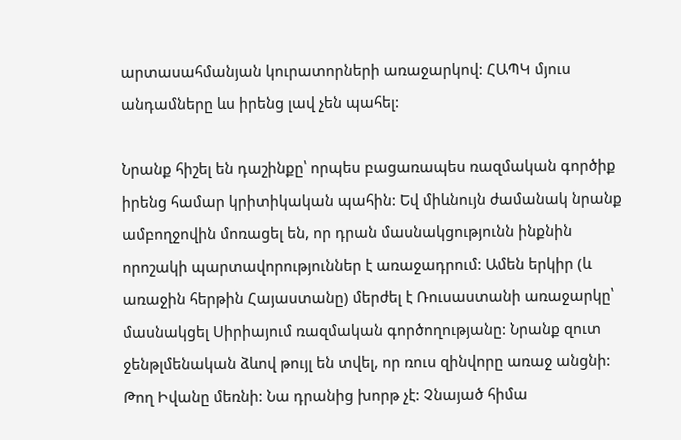արտասահմանյան կուրատորների առաջարկով: ՀԱՊԿ մյուս անդամները ևս իրենց լավ չեն պահել:

Նրանք հիշել են դաշինքը՝ որպես բացառապես ռազմական գործիք իրենց համար կրիտիկական պահին: Եվ միևնույն ժամանակ նրանք ամբողջովին մոռացել են, որ դրան մասնակցությունն ինքնին որոշակի պարտավորություններ է առաջադրում: Ամեն երկիր (և առաջին հերթին Հայաստանը) մերժել է Ռուսաստանի առաջարկը՝ մասնակցել Սիրիայում ռազմական գործողությանը: Նրանք զուտ ջենթլմենական ձևով թույլ են տվել, որ ռուս զինվորը առաջ անցնի: Թող Իվանը մեռնի: Նա դրանից խորթ չէ: Չնայած հիմա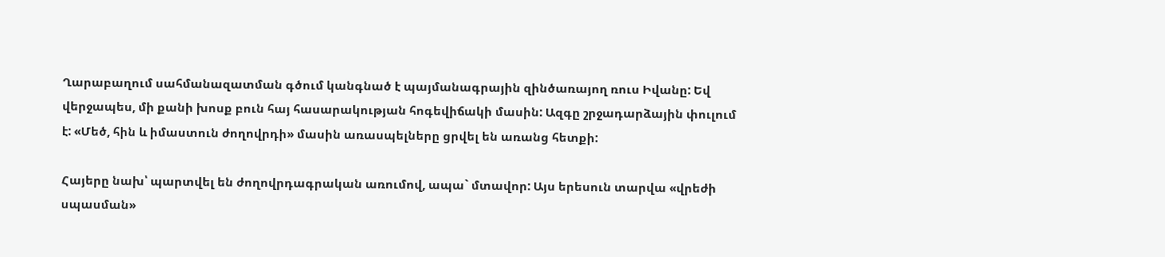Ղարաբաղում սահմանազատման գծում կանգնած է պայմանագրային զինծառայող ռուս Իվանը: Եվ վերջապես, մի քանի խոսք բուն հայ հասարակության հոգեվիճակի մասին: Ազգը շրջադարձային փուլում է: «Մեծ, հին և իմաստուն ժողովրդի» մասին առասպելները ցրվել են առանց հետքի:

Հայերը նախ՝ պարտվել են ժողովրդագրական առումով, ապա` մտավոր: Այս երեսուն տարվա «վրեժի սպասման»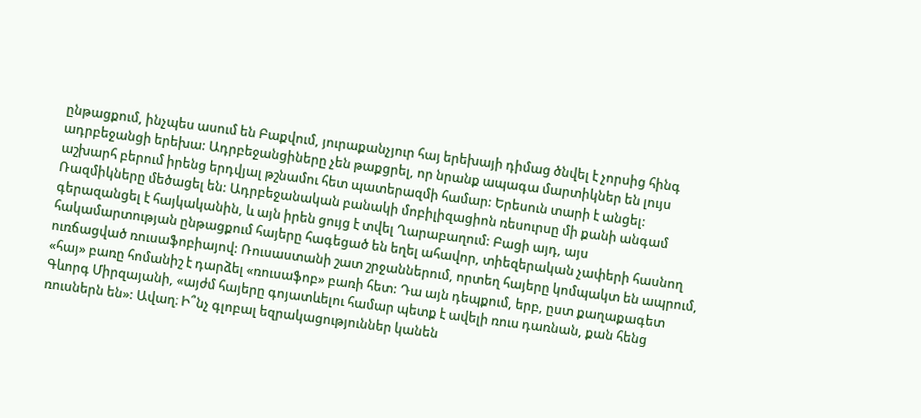ընթացքում, ինչպես ասում են Բաքվում, յուրաքանչյուր հայ երեխայի դիմաց ծնվել է չորսից հինգ ադրբեջանցի երեխա: Ադրբեջանցիները չեն թաքցրել, որ նրանք ապագա մարտիկներ են լույս աշխարհ բերում իրենց երդվյալ թշնամու հետ պատերազմի համար: Երեսուն տարի է անցել: Ռազմիկները մեծացել են: Ադրբեջանական բանակի մոբիլիզացիոն ռեսուրսը մի քանի անգամ գերազանցել է հայկականին, և այն իրեն ցույց է տվել Ղարաբաղում: Բացի այդ, այս հակամարտության ընթացքում հայերը հագեցած են եղել ահավոր, տիեզերական չափերի հասնող ուռճացված ռուսաֆոբիայով: Ռուսաստանի շատ շրջաններում, որտեղ հայերը կոմպակտ են ապրում, «հայ» բառը հոմանիշ է դարձել «ռուսաֆոբ» բառի հետ: Դա այն դեպքում, երբ, ըստ քաղաքագետ Գևորգ Միրզայանի, «այժմ հայերը գոյատևելու համար պետք է ավելի ռուս դառնան, քան հենց ռուսներն են»: Ավաղ։ Ի՞նչ գլոբալ եզրակացություններ կանեն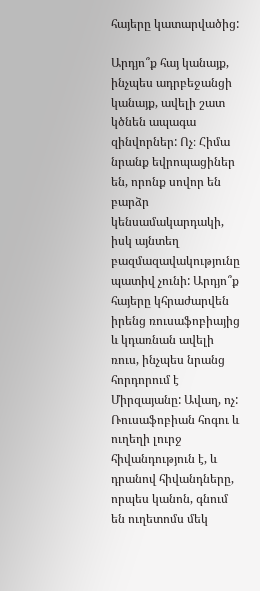հայերը կատարվածից:

Արդյո՞ք հայ կանայք, ինչպես ադրբեջանցի կանայք, ավելի շատ կծնեն ապագա զինվորներ: Ոչ։ Հիմա նրանք եվրոպացիներ են, որոնք սովոր են բարձր կենսամակարդակի, իսկ այնտեղ բազմազավակությունը պատիվ չունի: Արդյո՞ք հայերը կհրաժարվեն իրենց ռուսաֆոբիայից և կդառնան ավելի ռուս, ինչպես նրանց հորդորում է Միրզայանը: Ավաղ, ոչ: Ռուսաֆոբիան հոգու և ուղեղի լուրջ հիվանդություն է, և դրանով հիվանդները, որպես կանոն, գնում են ուղետոմս մեկ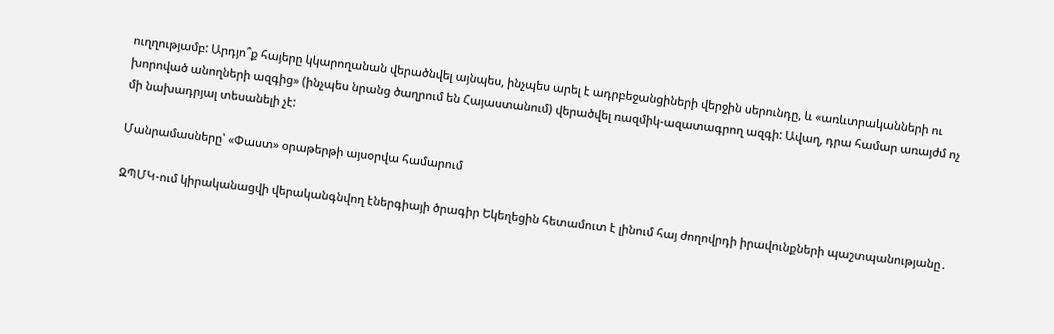ուղղությամբ: Արդյո՞ք հայերը կկարողանան վերածնվել այնպես, ինչպես արել է ադրբեջանցիների վերջին սերունդը, և «առևտրականների ու խորոված անողների ազգից» (ինչպես նրանց ծաղրում են Հայաստանում) վերածվել ռազմիկ-ազատագրող ազգի: Ավաղ, դրա համար առայժմ ոչ մի նախադրյալ տեսանելի չէ:

Մանրամասները՝ «Փաստ» օրաթերթի այսօրվա համարում

ԶՊՄԿ-ում կիրականացվի վերականգնվող էներգիայի ծրագիր Եկեղեցին հետամուտ է լինում հայ ժողովրդի իրավունքների պաշտպանությանը․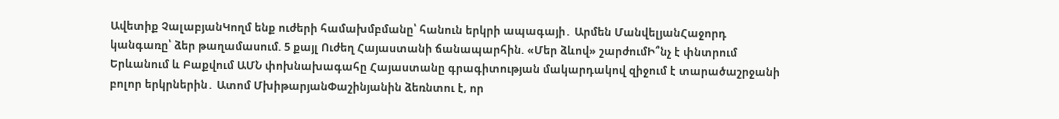Ավետիք ՉալաբյանԿողմ ենք ուժերի համախմբմանը՝ հանուն երկրի ապագայի․ Արմեն ՄանվելյանՀաջորդ կանգառը՝ ձեր թաղամասում. 5 քայլ Ուժեղ Հայաստանի ճանապարհին. «Մեր ձևով» շարժումԻ՞նչ է փնտրում Երևանում և Բաքվում ԱՄՆ փոխնախագահը Հայաստանը գրագիտության մակարդակով զիջում է տարածաշրջանի բոլոր երկրներին․ Ատոմ ՄխիթարյանՓաշինյանին ձեռնտու է, որ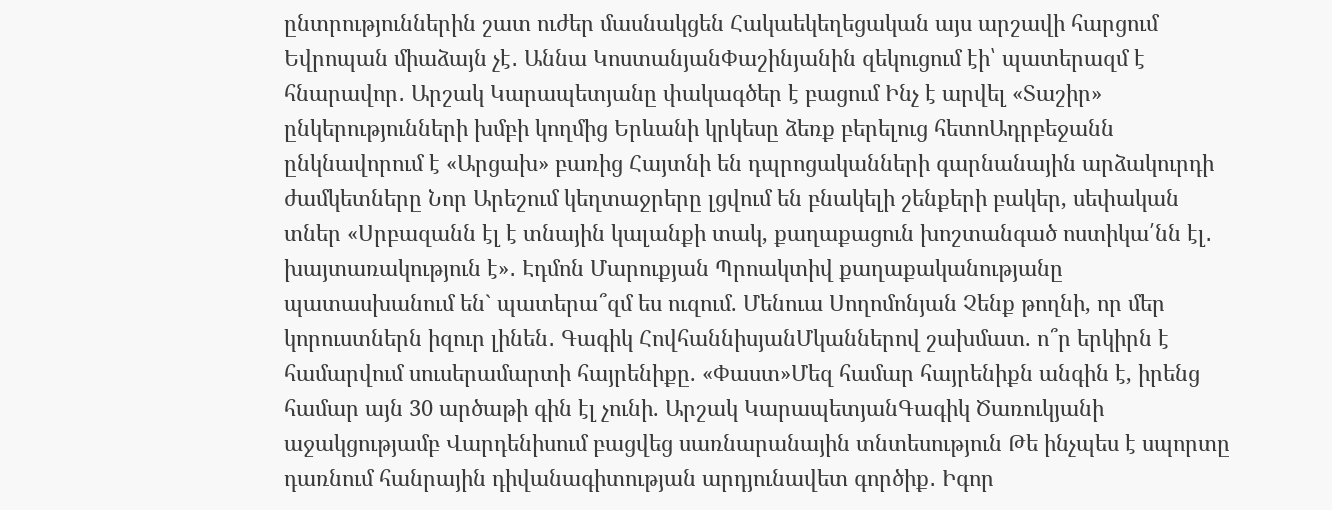ընտրություններին շատ ուժեր մասնակցեն Հակաեկեղեցական այս արշավի հարցում Եվրոպան միաձայն չէ․ Աննա ԿոստանյանՓաշինյանին զեկուցում էի՝ պատերազմ է հնարավոր․ Արշակ Կարապետյանը փակագծեր է բացում Ինչ է արվել «Տաշիր» ընկերությունների խմբի կողմից Երևանի կրկեսը ձեռք բերելուց հետոԱդրբեջանն ընկնավորում է «Արցախ» բառից Հայտնի են դպրոցականների գարնանային արձակուրդի ժամկետները Նոր Արեշում կեղտաջրերը լցվում են բնակելի շենքերի բակեր, սեփական տներ «Սրբազանն էլ է տնային կալանքի տակ, քաղաքացուն խոշտանգած ոստիկա՛նն էլ․ խայտառակություն է»․ Էդմոն Մարուքյան Պրոակտիվ քաղաքականությանը պատասխանում են` պատերա՞զմ ես ուզում. Մենուա Սողոմոնյան Չենք թողնի, որ մեր կորուստներն իզուր լինեն․ Գագիկ ՀովհաննիսյանՄկաններով շախմատ. ո՞ր երկիրն է համարվում սուսերամարտի հայրենիքը. «Փաստ»Մեզ համար հայրենիքն անգին է, իրենց համար այն 30 արծաթի գին էլ չունի. Արշակ ԿարապետյանԳագիկ Ծառուկյանի աջակցությամբ Վարդենիսում բացվեց սառնարանային տնտեսություն Թե ինչպես է սպորտը դառնում հանրային դիվանագիտության արդյունավետ գործիք․ Իգոր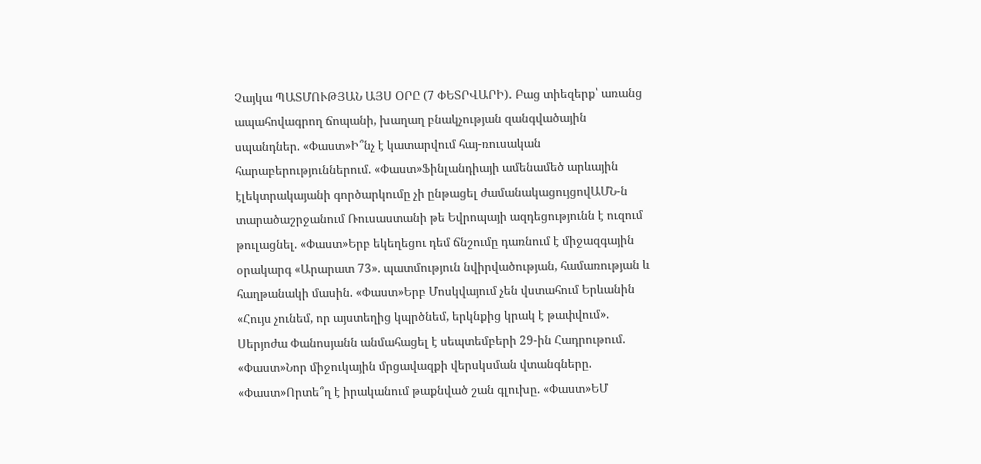Չայկա ՊԱՏՄՈՒԹՅԱՆ ԱՅՍ ՕՐԸ (7 ՓԵՏՐՎԱՐԻ)․ Բաց տիեզերք՝ առանց ապահովագրող ճոպանի, խաղաղ բնակչության զանգվածային սպանդներ. «Փաստ»Ի՞նչ է կատարվում հայ-ռուսական հարաբերություններում. «Փաստ»Ֆինլանդիայի ամենամեծ արևային էլեկտրակայանի գործարկումը չի ընթացել ժամանակացույցովԱՄՆ-ն տարածաշրջանում Ռուսաստանի թե Եվրոպայի ազդեցությունն է ուզում թուլացնել. «Փաստ»Երբ եկեղեցու դեմ ճնշումը դառնում է միջազգային օրակարգ «Արարատ 73». պատմություն նվիրվածության, համառության և հաղթանակի մասին. «Փաստ»Երբ Մոսկվայում չեն վստահում Երևանին «Հույս չունեմ, որ այստեղից կպրծնեմ, երկնքից կրակ է թափվում». Սերյոժա Փանոսյանն անմահացել է սեպտեմբերի 29-ին Հադրութում. «Փաստ»Նոր միջուկային մրցավազքի վերսկսման վտանգները. «Փաստ»Որտե՞ղ է իրականում թաքնված շան գլուխը. «Փաստ»ԵՄ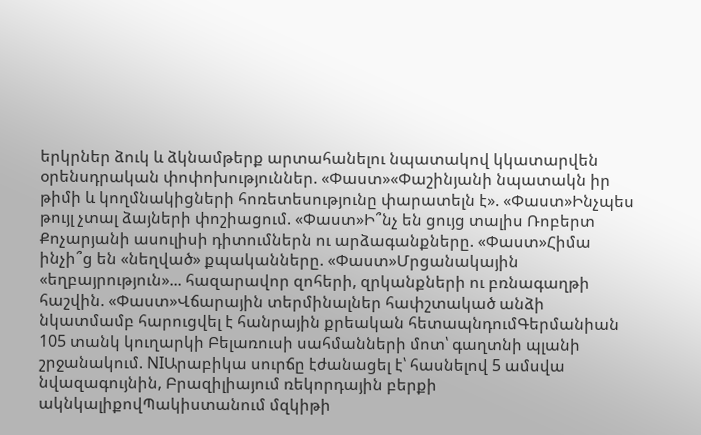երկրներ ձուկ և ձկնամթերք արտահանելու նպատակով կկատարվեն օրենսդրական փոփոխություններ. «Փաստ»«Փաշինյանի նպատակն իր թիմի և կողմնակիցների հոռետեսությունը փարատելն է». «Փաստ»Ինչպես թույլ չտալ ձայների փոշիացում. «Փաստ»Ի՞նչ են ցույց տալիս Ռոբերտ Քոչարյանի ասուլիսի դիտումներն ու արձագանքները. «Փաստ»Հիմա ինչի՞ց են «նեղված» քպականները. «Փաստ»Մրցանակային «եղբայրություն»... հազարավոր զոհերի, զրկանքների ու բռնագաղթի հաշվին. «Փաստ»Վճարային տերմինալներ հափշտակած անձի նկատմամբ հարուցվել է հանրային քրեական հետապնդումԳերմանիան 105 տանկ կուղարկի Բելառուսի սահմանների մոտ՝ գաղտնի պլանի շրջանակում. NIԱրաբիկա սուրճը էժանացել է՝ հասնելով 5 ամսվա նվազագույնին, Բրազիլիայում ռեկորդային բերքի ակնկալիքովՊակիստանում մզկիթի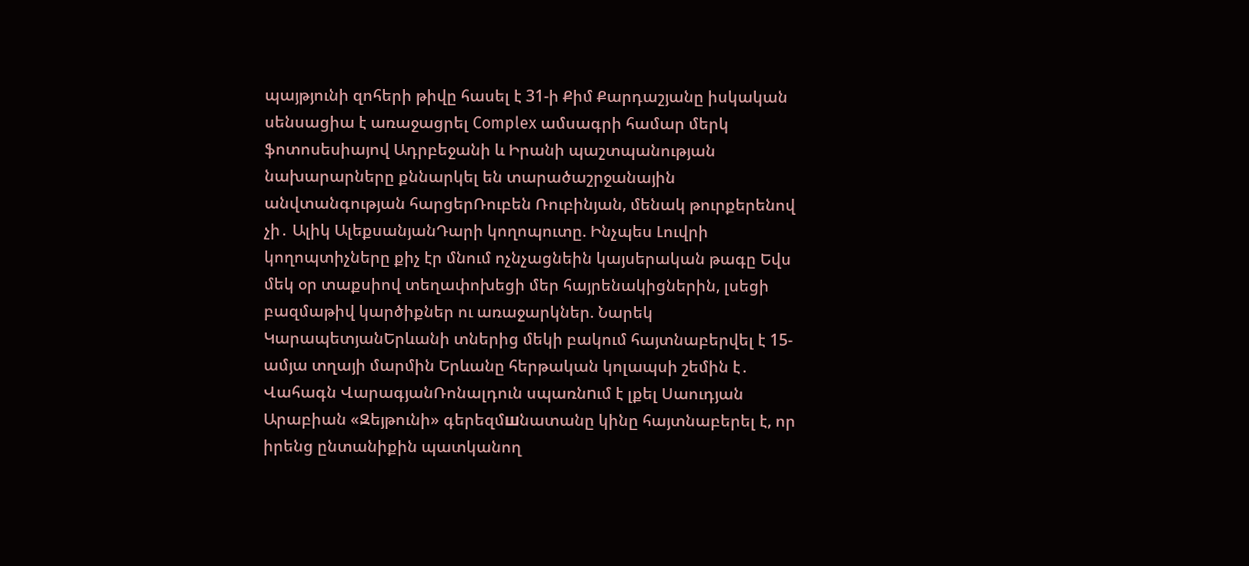պայթյունի զոհերի թիվը հասել է 31-ի Քիմ Քարդաշյանը իսկական սենսացիա է առաջացրել Complex ամսագրի համար մերկ ֆոտոսեսիայով Ադրբեջանի և Իրանի պաշտպանության նախարարները քննարկել են տարածաշրջանային անվտանգության հարցերՌուբեն Ռուբինյան, մենակ թուրքերենով չի․ Ալիկ ԱլեքսանյանԴարի կողոպուտը. Ինչպես Լուվրի կողոպտիչները քիչ էր մնում ոչնչացնեին կայսերական թագը Եվս մեկ օր տաքսիով տեղափոխեցի մեր հայրենակիցներին, լսեցի բազմաթիվ կարծիքներ ու առաջարկներ. Նարեկ ԿարապետյանԵրևանի տներից մեկի բակում հայտնաբերվել է 15-ամյա տղայի մարմին Երևանը հերթական կոլապսի շեմին է․ Վահագն ՎարագյանՌոնալդուն սպառնnւմ է լքել Սաուդյան Արաբիան «Զեյթունի» գերեզմшնատանը կինը հայտնաբերել է, որ իրենց ընտանիքին պատկանող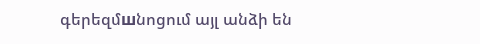գերեզմшնոցում այլ անձի են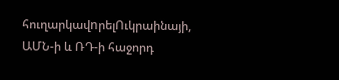հուղարկավnրելՈւկրաինայի, ԱՄՆ-ի և ՌԴ-ի հաջորդ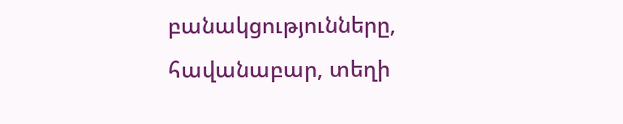բանակցությունները, հավանաբար, տեղի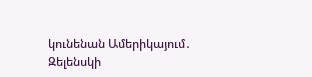կունենան Ամերիկայում․ Զելենսկի